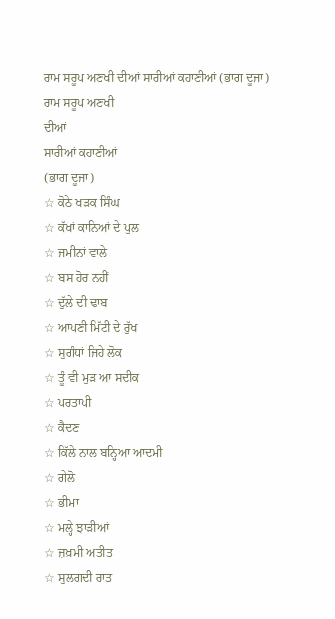ਰਾਮ ਸਰੂਪ ਅਣਖੀ ਦੀਆਂ ਸਾਰੀਆਂ ਕਹਾਣੀਆਂ (ਭਾਗ ਦੂਜਾ)
ਰਾਮ ਸਰੂਪ ਅਣਖੀ
ਦੀਆਂ
ਸਾਰੀਆਂ ਕਹਾਣੀਆਂ
(ਭਾਗ ਦੂਜਾ)
☆ ਕੋਠੇ ਖੜਕ ਸਿੰਘ
☆ ਕੱਖਾਂ ਕਾਨਿਆਂ ਦੇ ਪੁਲ
☆ ਜਮੀਨਾਂ ਵਾਲੇ
☆ ਬਸ ਹੋਰ ਨਹੀਂ
☆ ਦੁੱਲੇ ਦੀ ਢਾਬ
☆ ਆਪਣੀ ਮਿੱਟੀ ਦੇ ਰੁੱਖ
☆ ਸੁਗੰਧਾਂ ਜਿਹੇ ਲੋਕ
☆ ਤੂੰ ਵੀ ਮੁੜ ਆ ਸਦੀਕ
☆ ਪਰਤਾਪੀ
☆ ਕੈਦਣ
☆ ਕਿੱਲੇ ਨਾਲ ਬਨ੍ਹਿਆ ਆਦਮੀ
☆ ਗੇਲੋ
☆ ਭੀਮਾ
☆ ਮਲ੍ਹੇ ਝਾੜੀਆਂ
☆ ਜ਼ਖ਼ਮੀ ਅਤੀਤ
☆ ਸੁਲਗਦੀ ਰਾਤ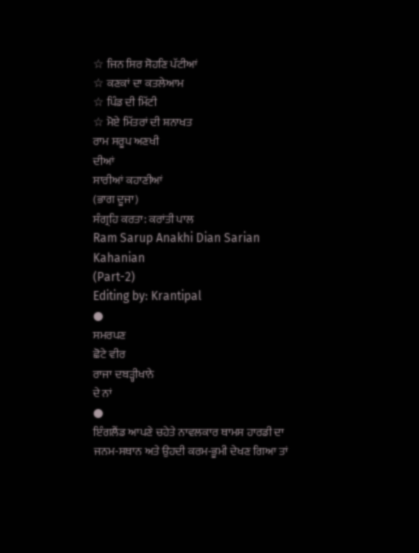☆ ਜਿਨ ਸਿਰ ਸੋਹਣਿ ਪੱਟੀਆਂ
☆ ਕਣਕਾਂ ਦਾ ਕਤਲੇਆਮ
☆ ਪਿੰਡ ਦੀ ਮਿੱਟੀ
☆ ਮੋਏ ਮਿੱਤਰਾਂ ਦੀ ਸ਼ਨਾਖਤ
ਰਾਮ ਸਰੂਪ ਅਣਖੀ
ਦੀਆਂ
ਸਾਰੀਆਂ ਕਹਾਣੀਆਂ
(ਭਾਗ ਦੂਜਾ)
ਸੰਗ੍ਰਹਿ ਕਰਤਾ: ਕਰਾਂਤੀ ਪਾਲ
Ram Sarup Anakhi Dian Sarian Kahanian
(Part-2)
Editing by: Krantipal
●
ਸਮਰਪਣ
ਛੋਟੇ ਵੀਰ
ਰਾਜਾ ਦਬੜ੍ਹੀਖਾਨੇ
ਦੇ ਨਾਂ
●
ਇੰਗਲੈਂਡ ਆਪਣੇ ਚਹੇਤੇ ਨਾਵਲਕਾਰ ਥਾਮਸ ਹਾਰਡੀ ਦਾ ਜਨਮ-ਸਥਾਨ ਅਤੇ ਉਹਦੀ ਕਰਮ-ਭੂਮੀ ਦੇਖਣ ਗਿਆ ਤਾਂ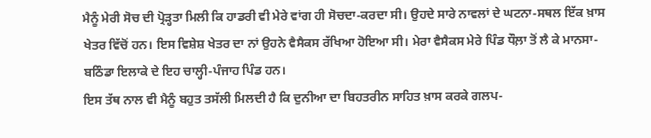ਮੈਨੂੰ ਮੇਰੀ ਸੋਚ ਦੀ ਪ੍ਰੋੜ੍ਹਤਾ ਮਿਲੀ ਕਿ ਹਾਡਰੀ ਵੀ ਮੇਰੇ ਵਾਂਗ ਹੀ ਸੋਚਦਾ-ਕਰਦਾ ਸੀ। ਉਹਦੇ ਸਾਰੇ ਨਾਵਲਾਂ ਦੇ ਘਟਨਾ-ਸਥਲ ਇੱਕ ਖ਼ਾਸ ਖੇਤਰ ਵਿੱਚੋਂ ਹਨ। ਇਸ ਵਿਸ਼ੇਸ਼ ਖੇਤਰ ਦਾ ਨਾਂ ਉਹਨੇ ਵੈਸੈਕਸ ਰੱਖਿਆ ਹੋਇਆ ਸੀ। ਮੇਰਾ ਵੈਸੈਕਸ ਮੇਰੇ ਪਿੰਡ ਧੌਲ਼ਾ ਤੋਂ ਲੈ ਕੇ ਮਾਨਸਾ-ਬਠਿੰਡਾ ਇਲਾਕੇ ਦੇ ਇਹ ਚਾਲ੍ਹੀ-ਪੰਜਾਹ ਪਿੰਡ ਹਨ।
ਇਸ ਤੱਥ ਨਾਲ ਵੀ ਮੈਨੂੰ ਬਹੁਤ ਤਸੱਲੀ ਮਿਲਦੀ ਹੈ ਕਿ ਦੁਨੀਆ ਦਾ ਬਿਹਤਰੀਨ ਸਾਹਿਤ ਖ਼ਾਸ ਕਰਕੇ ਗਲਪ-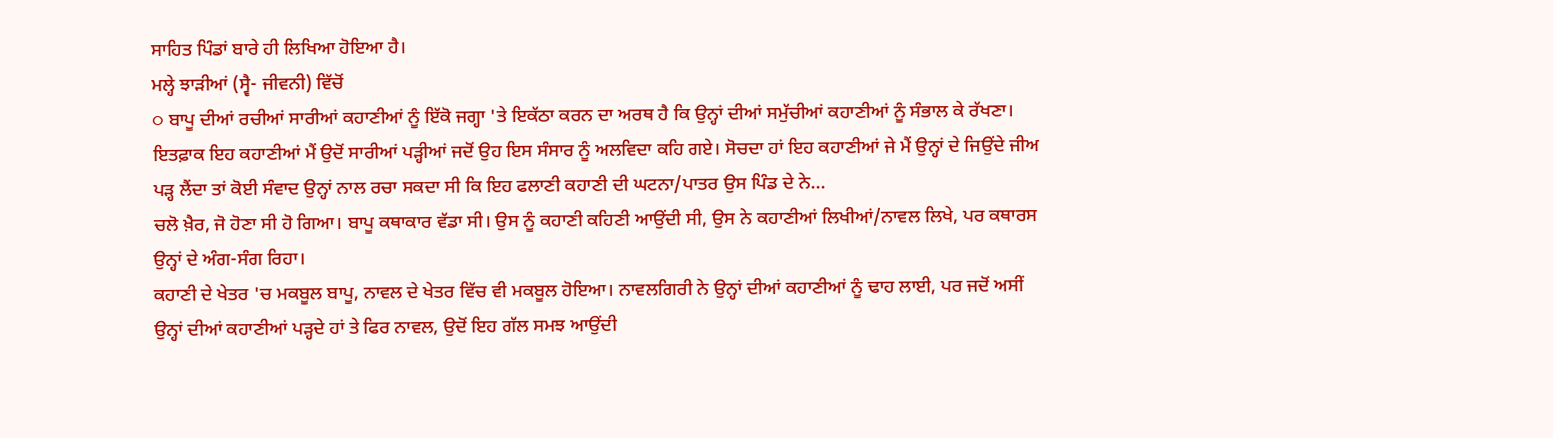ਸਾਹਿਤ ਪਿੰਡਾਂ ਬਾਰੇ ਹੀ ਲਿਖਿਆ ਹੋਇਆ ਹੈ।
ਮਲ੍ਹੇ ਝਾੜੀਆਂ (ਸ੍ਵੈ- ਜੀਵਨੀ) ਵਿੱਚੋਂ
○ ਬਾਪੂ ਦੀਆਂ ਰਚੀਆਂ ਸਾਰੀਆਂ ਕਹਾਣੀਆਂ ਨੂੰ ਇੱਕੋ ਜਗ੍ਹਾ 'ਤੇ ਇਕੱਠਾ ਕਰਨ ਦਾ ਅਰਥ ਹੈ ਕਿ ਉਨ੍ਹਾਂ ਦੀਆਂ ਸਮੁੱਚੀਆਂ ਕਹਾਣੀਆਂ ਨੂੰ ਸੰਭਾਲ ਕੇ ਰੱਖਣਾ।
ਇਤਫ਼ਾਕ ਇਹ ਕਹਾਣੀਆਂ ਮੈਂ ਉਦੋਂ ਸਾਰੀਆਂ ਪੜ੍ਹੀਆਂ ਜਦੋਂ ਉਹ ਇਸ ਸੰਸਾਰ ਨੂੰ ਅਲਵਿਦਾ ਕਹਿ ਗਏ। ਸੋਚਦਾ ਹਾਂ ਇਹ ਕਹਾਣੀਆਂ ਜੇ ਮੈਂ ਉਨ੍ਹਾਂ ਦੇ ਜਿਉਂਦੇ ਜੀਅ ਪੜ੍ਹ ਲੈਂਦਾ ਤਾਂ ਕੋਈ ਸੰਵਾਦ ਉਨ੍ਹਾਂ ਨਾਲ ਰਚਾ ਸਕਦਾ ਸੀ ਕਿ ਇਹ ਫਲਾਣੀ ਕਹਾਣੀ ਦੀ ਘਟਨਾ/ਪਾਤਰ ਉਸ ਪਿੰਡ ਦੇ ਨੇ...
ਚਲੋ ਖ਼ੈਰ, ਜੋ ਹੋਣਾ ਸੀ ਹੋ ਗਿਆ। ਬਾਪੂ ਕਥਾਕਾਰ ਵੱਡਾ ਸੀ। ਉਸ ਨੂੰ ਕਹਾਣੀ ਕਹਿਣੀ ਆਉਂਦੀ ਸੀ, ਉਸ ਨੇ ਕਹਾਣੀਆਂ ਲਿਖੀਆਂ/ਨਾਵਲ ਲਿਖੇ, ਪਰ ਕਥਾਰਸ ਉਨ੍ਹਾਂ ਦੇ ਅੰਗ-ਸੰਗ ਰਿਹਾ।
ਕਹਾਣੀ ਦੇ ਖੇਤਰ 'ਚ ਮਕਬੂਲ ਬਾਪੂ, ਨਾਵਲ ਦੇ ਖੇਤਰ ਵਿੱਚ ਵੀ ਮਕਬੂਲ ਹੋਇਆ। ਨਾਵਲਗਿਰੀ ਨੇ ਉਨ੍ਹਾਂ ਦੀਆਂ ਕਹਾਣੀਆਂ ਨੂੰ ਢਾਹ ਲਾਈ, ਪਰ ਜਦੋਂ ਅਸੀਂ ਉਨ੍ਹਾਂ ਦੀਆਂ ਕਹਾਣੀਆਂ ਪੜ੍ਹਦੇ ਹਾਂ ਤੇ ਫਿਰ ਨਾਵਲ, ਉਦੋਂ ਇਹ ਗੱਲ ਸਮਝ ਆਉਂਦੀ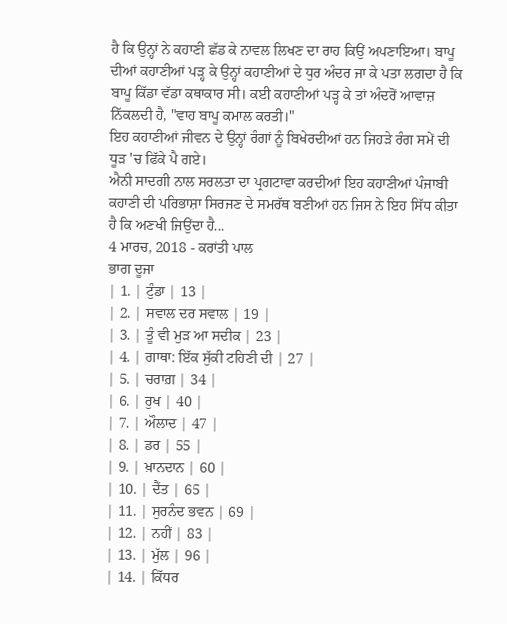ਹੈ ਕਿ ਉਨ੍ਹਾਂ ਨੇ ਕਹਾਣੀ ਛੱਡ ਕੇ ਨਾਵਲ ਲਿਖਣ ਦਾ ਰਾਹ ਕਿਉਂ ਅਪਣਾਇਆ। ਬਾਪੂ ਦੀਆਂ ਕਹਾਣੀਆਂ ਪੜ੍ਹ ਕੇ ਉਨ੍ਹਾਂ ਕਹਾਣੀਆਂ ਦੇ ਧੁਰ ਅੰਦਰ ਜਾ ਕੇ ਪਤਾ ਲਗਦਾ ਹੈ ਕਿ ਬਾਪੂ ਕਿੱਡਾ ਵੱਡਾ ਕਥਾਕਾਰ ਸੀ। ਕਈ ਕਹਾਣੀਆਂ ਪੜ੍ਹ ਕੇ ਤਾਂ ਅੰਦਰੋਂ ਆਵਾਜ਼ ਨਿੱਕਲਦੀ ਹੈ, "ਵਾਹ ਬਾਪੂ ਕਮਾਲ ਕਰਤੀ।"
ਇਹ ਕਹਾਣੀਆਂ ਜੀਵਨ ਦੇ ਉਨ੍ਹਾਂ ਰੰਗਾਂ ਨੂੰ ਬਿਖੇਰਦੀਆਂ ਹਨ ਜਿਹੜੇ ਰੰਗ ਸਮੇਂ ਦੀ ਧੂੜ 'ਚ ਫਿੱਕੇ ਪੈ ਗਏ।
ਐਨੀ ਸਾਦਗੀ ਨਾਲ ਸਰਲਤਾ ਦਾ ਪ੍ਰਗਟਾਵਾ ਕਰਦੀਆਂ ਇਹ ਕਹਾਣੀਆਂ ਪੰਜਾਬੀ ਕਹਾਣੀ ਦੀ ਪਰਿਭਾਸ਼ਾ ਸਿਰਜਣ ਦੇ ਸਮਰੱਥ ਬਣੀਆਂ ਹਨ ਜਿਸ ਨੇ ਇਹ ਸਿੱਧ ਕੀਤਾ ਹੈ ਕਿ ਅਣਖੀ ਜਿਉਂਦਾ ਹੈ...
4 ਮਾਰਚ, 2018 - ਕਰਾਂਤੀ ਪਾਲ
ਭਾਗ ਦੂਜਾ
| 1. | ਟੁੰਡਾ | 13 |
| 2. | ਸਵਾਲ ਦਰ ਸਵਾਲ | 19 |
| 3. | ਤੂੰ ਵੀ ਮੁੜ ਆ ਸਦੀਕ | 23 |
| 4. | ਗਾਥਾ: ਇੱਕ ਸੁੱਕੀ ਟਹਿਣੀ ਦੀ | 27 |
| 5. | ਚਰਾਗ਼ | 34 |
| 6. | ਰੁਖ | 40 |
| 7. | ਔਲਾਦ | 47 |
| 8. | ਡਰ | 55 |
| 9. | ਖ਼ਾਨਦਾਨ | 60 |
| 10. | ਦੈਂਤ | 65 |
| 11. | ਸੁਰਨੰਦ ਭਵਨ | 69 |
| 12. | ਨਹੀਂ | 83 |
| 13. | ਮੁੱਲ | 96 |
| 14. | ਕਿੱਧਰ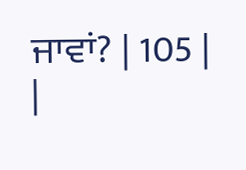ਜਾਵਾਂ? | 105 |
|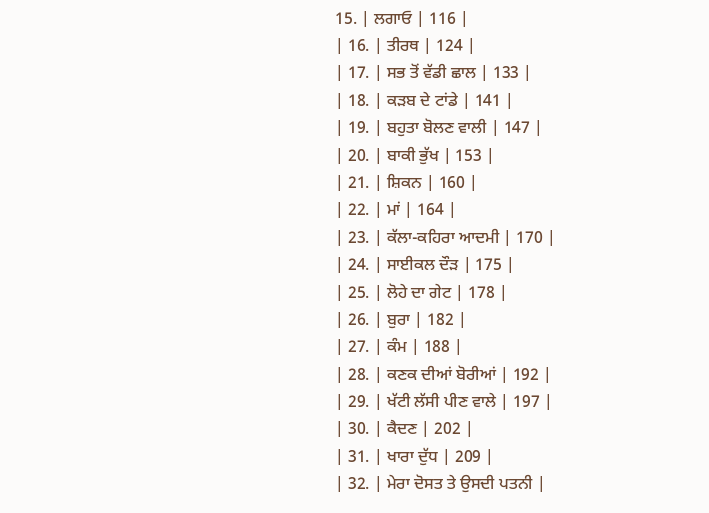15. | ਲਗਾਓ | 116 |
| 16. | ਤੀਰਥ | 124 |
| 17. | ਸਭ ਤੋਂ ਵੱਡੀ ਛਾਲ | 133 |
| 18. | ਕੜਬ ਦੇ ਟਾਂਡੇ | 141 |
| 19. | ਬਹੁਤਾ ਬੋਲਣ ਵਾਲੀ | 147 |
| 20. | ਬਾਕੀ ਭੁੱਖ | 153 |
| 21. | ਸ਼ਿਕਨ | 160 |
| 22. | ਮਾਂ | 164 |
| 23. | ਕੱਲਾ-ਕਹਿਰਾ ਆਦਮੀ | 170 |
| 24. | ਸਾਈਕਲ ਦੌੜ | 175 |
| 25. | ਲੋਹੇ ਦਾ ਗੇਟ | 178 |
| 26. | ਬੁਰਾ | 182 |
| 27. | ਕੰਮ | 188 |
| 28. | ਕਣਕ ਦੀਆਂ ਬੋਰੀਆਂ | 192 |
| 29. | ਖੱਟੀ ਲੱਸੀ ਪੀਣ ਵਾਲੇ | 197 |
| 30. | ਕੈਦਣ | 202 |
| 31. | ਖਾਰਾ ਦੁੱਧ | 209 |
| 32. | ਮੇਰਾ ਦੋਸਤ ਤੇ ਉਸਦੀ ਪਤਨੀ |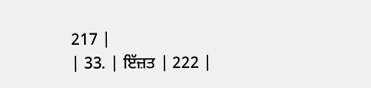217 |
| 33. | ਇੱਜ਼ਤ | 222 |